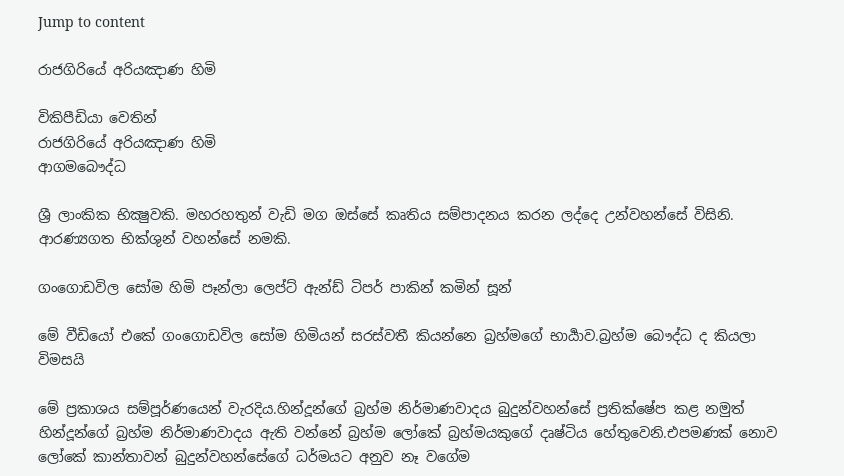Jump to content

රාජගිරියේ අරියඤාණ හිමි

විකිපීඩියා වෙතින්
රාජගිරියේ අරියඤාණ හිමි
ආගමබෞද්ධ

ශ්‍රී ලාංකික භික්‍ෂුවකි. මහරහතුන් වැඩි මග ඔස්සේ කෘතිය සම්පාදනය කරන ලද්දෙ උන්වහන්සේ විසිනි. ආරණ්‍යගත භික්ශුන් වහන්සේ නමකි.

ගංගොඩවිල සෝම හිමි පෑන්ලා ලෙප්ට් ඇන්ඩ් ටිපර් පාකින් කමින් සූන්

මේ වීඩියෝ එකේ ගංගොඩවිල සෝම හිමියන් සරස්වතී කියන්නෙ බ්‍රහ්මගේ භාර්‍යාව.බ්‍රහ්ම බෞද්ධ ද කියලා විමසයි

මේ ප්‍රකාශය සම්පූර්ණයෙන් වැරදිය.හින්දූන්ගේ බ්‍රහ්ම නිර්මාණවාදය බුදුන්වහන්සේ ප්‍රතික්ෂේප කළ නමුත් හින්දූන්ගේ බ්‍රහ්ම නිර්මාණවාදය ඇති වන්නේ බ්‍රහ්ම ලෝකේ බ්‍රහ්මයකුගේ දෘෂ්ටිය හේතුවෙනි.එපමණක් නොව ලෝකේ කාන්තාවන් බුදුන්වහන්සේගේ ධර්මයට අනුව නෑ වගේම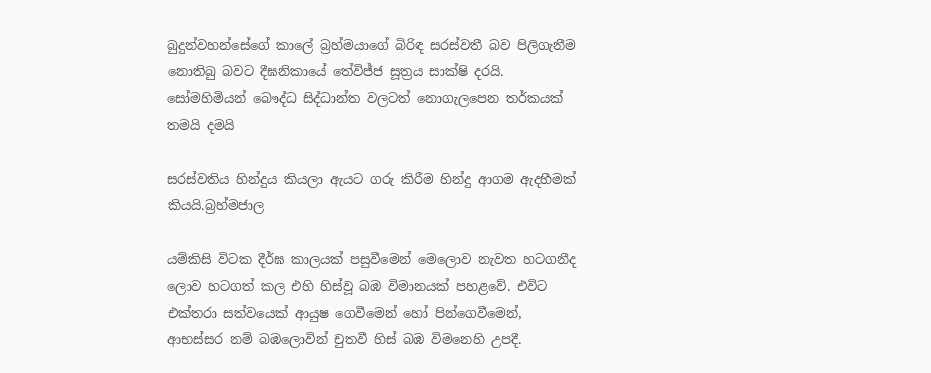බුදුන්වහන්සේගේ කාලේ බ්‍රහ්මයාගේ බිරිඳ සරස්වතී බව පිලිගැනීම නොතිබු බවට දීඝනිකායේ තේවිජ්ජ සූත්‍රය සාක්ෂි දරයි. සෝමහිමියන් බෞද්ධ සිද්ධාන්ත වලටත් නොගැලපෙන තර්කයක් තමයි දමයි

සරස්වතිය හින්දුය කියලා ඇයට ගරු කිරීම හින්දු ආගම ඇදහීමක් කියයි.බ්‍රහ්මජාල

යම්කිසි විටක දීර්ඝ කාලයක් පසුවීමෙන් මෙලොව නැවත හටගනීද ලොව හටගත් කල එහි හිස්වූ බඹ විමානයක් පහළවේ. එවිට එක්තරා සත්වයෙක් ආයුෂ ගෙවීමෙන් හෝ පින්ගෙවීමෙන්, ආභස්සර නම් බඹලොවින් චුතවී හිස් බඹ විමනෙහි උපදී.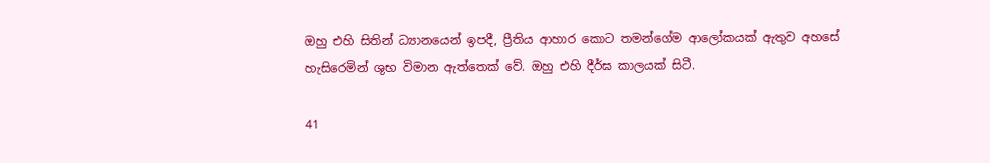ඔහු එහි සිතින් ධ්‍යානයෙන් ඉපදී, ප්‍රීතිය ආහාර කොට තමන්ගේම ආලෝකයක් ඇතුව අහසේ හැසිරෙමින් ශුභ විමාන ඇත්තෙක් වේ. ඔහු එහි දීර්ඝ කාලයක් සිටී.

41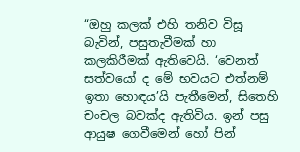“ඔහු කලක් එහි තනිව විසූ බැවින්, පසුතැවීමක් හා කලකිරීමක් ඇතිවෙයි. ‘වෙනත් සත්වයෝ ද මේ භවයට එත්නම් ඉතා හොඳය’යි පැතීමෙන්, සිතෙහි චංචල බවක්ද ඇතිවිය. ඉන් පසු ආයුෂ ගෙවීමෙන් හෝ පින්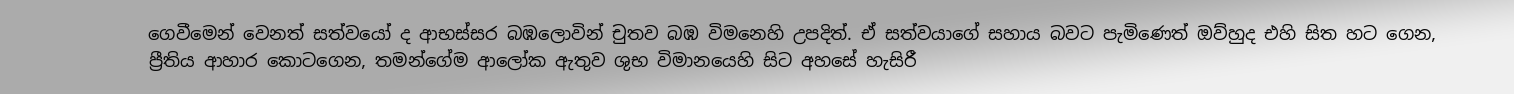ගෙවීමෙන් වෙනත් සත්වයෝ ද ආභස්සර බඹලොවින් චුතව බඹ විමනෙහි උපදිත්. ඒ සත්වයාගේ සහාය බවට පැමිණෙත් ඔව්හුද එහි සිත හට ගෙන, ප්‍රීතිය ආහාර කොටගෙන, තමන්ගේම ආලෝක ඇතුව ශුභ විමානයෙහි සිට අහසේ හැසිරී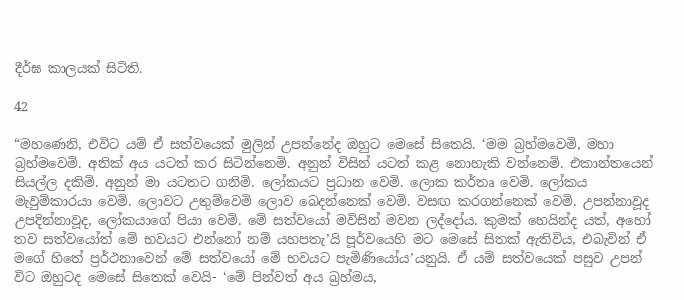දීර්ඝ කාලයක් සිටිති.

42

“මහණෙනි, එවිට යම් ඒ සත්වයෙක් මුලින් උපන්නේද ඔහුට මෙසේ සිතෙයි. ‘මම බ්‍රහ්මවෙමි, මහා බ්‍රහ්මවෙමි. අනික් අය යටත් කර සිටින්නෙමි. අනුන් විසින් යටත් කළ නොහැකි වන්නෙමි. එකාන්තයෙන් සියල්ල දකිමි. අනුන් මා යටතට ගනිමි. ලෝකයට ප්‍රධාන වෙමි. ලොක කර්තෘ වෙමි. ලෝකය මැවුම්කාරයා වෙමි. ලොවට උතුම්වෙමි ලොව බෙදන්නෙක් වෙමි. වසඟ කරගන්නෙක් වෙමි. උපන්නාවූද උපදින්නාවූද, ලෝකයාගේ පියා වෙමි. මේ සත්වයෝ මවිසින් මවන ලද්දෝය. කුමක් හෙයින්ද යත්, අහෝ තව සත්වයෝත් මේ භවයට එන්නෝ නම් යහපතැ’යි පූර්වයෙහි මට මෙසේ සිතක් ඇතිවිය, එබැවින් ඒ මගේ හිතේ ප්‍රර්ථනාවෙන් මේ සත්වයෝ මේ භවයට පැමිණියෝය’යනුයි. ඒ යම් සත්වයෙක් පසුව උපන් විට ඔහුටද මෙසේ සිතෙක් වෙයි- ‘මේ පින්වත් අය බ්‍රහ්මය,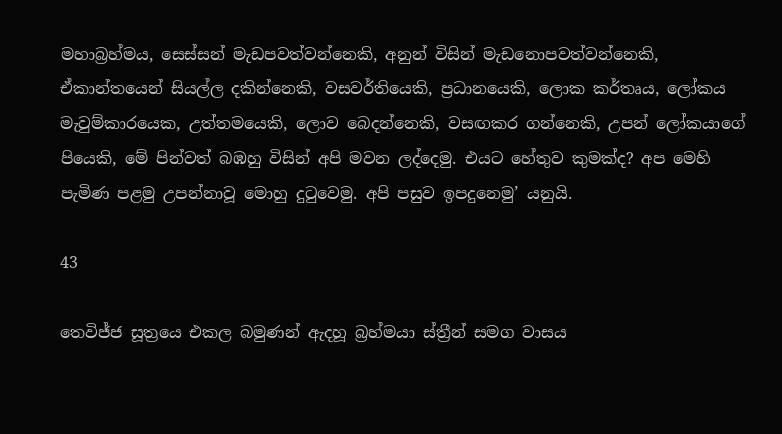මහාබ්‍රහ්මය, සෙස්සන් මැඩපවත්වන්නෙකි, අනුන් විසින් මැඩනොපවත්වන්නෙකි, ඒකාන්තයෙන් සියල්ල දකින්නෙකි, වසවර්තියෙකි, ප්‍රධානයෙකි, ලොක කර්තෘය, ලෝකය මැවුම්කාරයෙක, උත්තමයෙකි, ලොව බෙදන්නෙකි, වසඟකර ගන්නෙකි, උපන් ලෝකයාගේ පියෙකි, මේ පින්වත් බඹහු විසින් අපි මවන ලද්දෙමු. එයට හේතුව කුමක්ද? අප මෙහි පැමිණ පළමු උපන්නාවූ මොහු දුටුවෙමු. අපි පසුව ඉපදුනෙමු’ යනුයි.

43

තෙවිජ්ජ සූත්‍රයෙ එකල බමුණන් ඇදහූ බ්‍රහ්මයා ස්ත්‍රීන් සමග වාසය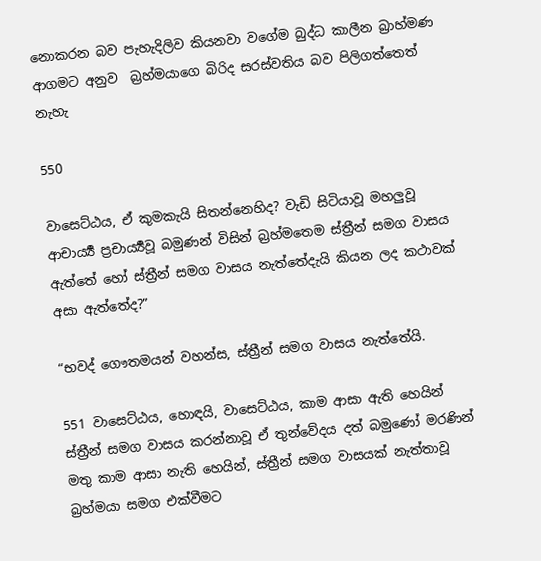නොකරන බව පැහැදිලිව කියනවා වගේම බුද්ධ කාලීන බ්‍රාහ්මණ ආගමට අනුව  බ්‍රහ්මයාගෙ බිරිද සරස්වතිය බව පිලිගත්තෙත් නැහැ

550

වාසෙට්ඨය, ඒ කුමකැයි සිතන්නෙහිද? වැඩි සිටියාවූ මහලුවූ ආචාර්‍ය්‍ය ප්‍රචාර්‍ය්‍යවූ බමුණන් විසින් බ්‍රහ්මතෙම ස්ත්‍රීන් සමග වාසය ඇත්තේ හෝ ස්ත්‍රීන් සමග වාසය නැත්තේදැයි කියන ලද කථාවක් අසා ඇත්තේද?”

“භවද් ගෞතමයන් වහන්ස, ස්ත්‍රීන් සමග වාසය නැත්තේයි.

551 වාසෙට්ඨය, හොඳයි, වාසෙට්ඨය, කාම ආසා ඇති හෙයින් ස්ත්‍රීන් සමග වාසය කරන්නාවූ ඒ තුන්වේදය දත් බමුණෝ මරණින් මතු කාම ආසා නැති හෙයින්, ස්ත්‍රීන් සමග වාසයක් නැත්තාවූ බ්‍රහ්මයා සමග එක්වීමට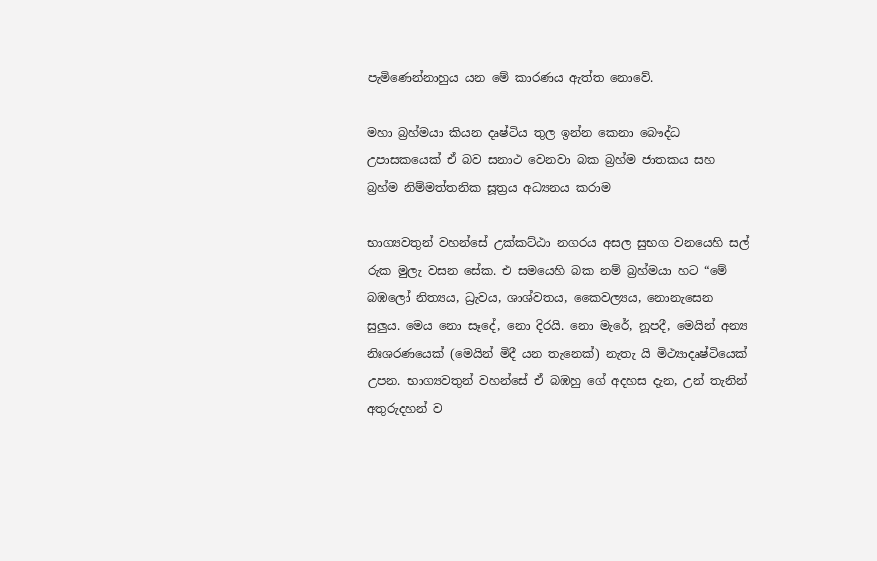පැමිණෙන්නාහුය යන මේ කාරණය ඇත්ත නොවේ.

මහා බ්‍රහ්මයා කියන දෘෂ්ටිය තුල ඉන්න කෙනා බෞද්ධ උපාසකයෙක් ඒ බව සනාථ වෙනවා බක බ්‍රහ්ම ජාතකය සහ බ්‍රහ්ම නිම්මත්තනික සූත්‍රය අධ්‍යනය කරාම

භාග්‍යවතුන් වහන්සේ උක්කට්ඨා නගරය අසල සුභග වනයෙහි සල් රුක මුලැ වසන සේක. එ සමයෙහි බක නම් බ්‍රහ්මයා හට “මේ බඹලෝ නිත්‍යය, ධ්‍රැවය, ශාශ්වතය, කෛවල්‍යය, නොනැසෙන සුලුය. මෙය නො සෑදේ, නො දිරයි. නො මැරේ, නූපදී, මෙයින් අන්‍ය නිඃශරණයෙක් (මෙයින් මිදී යන තැනෙක්) නැතැ යි මිථ්‍යාදෘෂ්ටියෙක් උපන. භාග්‍යවතුන් වහන්සේ ඒ බඹහු ගේ අදහස දැන, උන් තැනින් අතුරුදහන් ව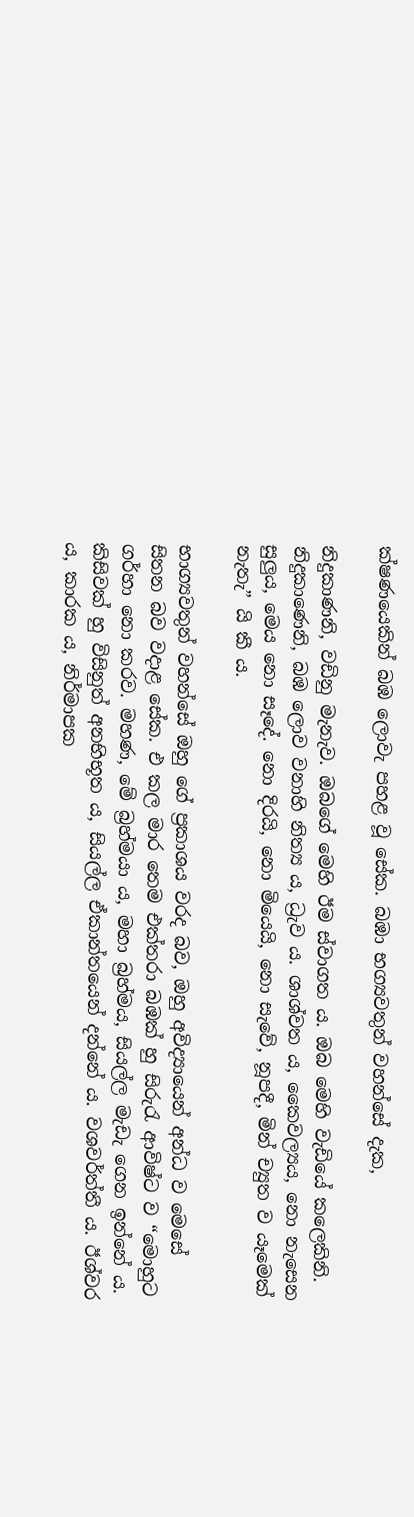ක්ෂණයෙකින් බඹ ලොවැ පහළ වූ සේක. බඹා භග්‍යවතුන් වහන්සේ දැක,

නිදුකාණනි, වඩිනු මැනැව. ඔබගේ මෙහි ඊම ස්වාගත ය. ඔබ මෙහි වැඩියේ කලෙකිනි. නිදුකාණෙනි, බඹ ලොව වනාහි නිත්‍ය ය, ධ්‍රැව ය. ශාශ්වත ය, කෛවල්‍යය, නො නැසෙන සුලුය, මෙය නො සෑදේ. නො දිරයි, නො මියෙයි, නො සැවේ, නූපදී, මින් ච්‍යුත ව යෑමෙක් නැතැ” යි කී ය.

භාග්‍යවතුන් වහන්සේ ඔහු ගේ ප්‍රකාශය වරද බව, ඔහු අවිද්‍යායෙන් අන්ධ ව මෙසේ සිතන බව වදාළ සේක. එ කල මාර තෙම එක්තරා බඹක් හු සිරුරැ ආවිෂ්ට ව “මොහුට ගර්හා නො කරව. මහණ, මේ බ්‍රහ්මයා ය, මහා බ්‍රහ්මය, සියල්ල මැඩැ ගෙන ඉන්නේ ය. කිසිවක් හු විසිනුත් අනභිභූත ය, සියල්ල ඒකාන්තයෙන් දන්නේ ය. වශවර්ත්තී ය. ඊශ්වර ය, කාරක ය, නිර්මාපක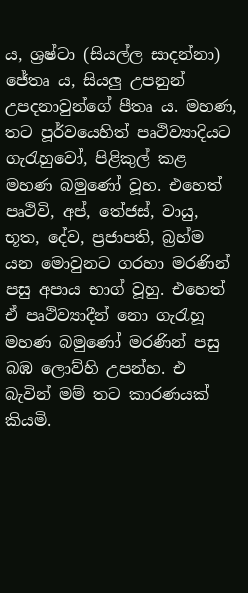ය, ශ්‍රෂ්ටා (සියල්ල සාදන්නා) ජේතෘ ය, සියලු උපනුන් උපදනාවුන්ගේ පීතෘ ය. මහණ, තට පූර්වයෙහිත් පෘථිව්‍යාදියට ගැරැහුවෝ, පිළිකුල් කළ මහණ බමුණෝ වූහ. එහෙත් පෘථිවි, අප්, තේජස්, වායු, භූත, දේව, ප්‍රජාපති, බ්‍රහ්ම යන මොවුනට ගරහා මරණින් පසු අපාය භාග් වූහු. එහෙත් ඒ පෘථිව්‍යාදීන් නො ගැරැහූ මහණ බමුණෝ මරණින් පසු බඹ ලොව්හි උපන්හ. එ බැවින් මම් තට කාරණයක් කියමි.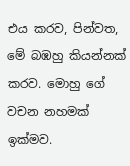එය කරව, පින්වත, මේ බඹහු කියන්නක් කරව. මොහු ගේ වචන නහමක් ඉක්මව.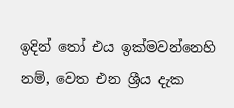ඉදින් තෝ එය ඉක්මවන්නෙහි නම්, වෙත එන ශ්‍රීය දැක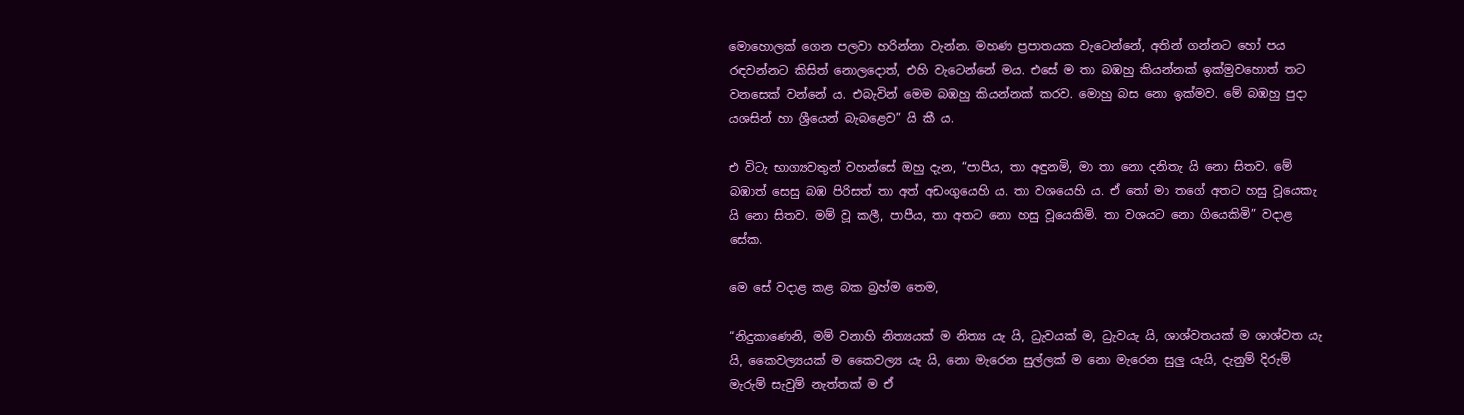මොහොලක් ගෙන පලවා හරින්නා වැන්න. මහණ ප්‍රපාතයක වැටෙන්නේ, අතින් ගන්නට හෝ පය රඳවන්නට කිසිත් නොලදොත්, එහි වැටෙන්නේ මය. එසේ ම තා බඹහු කියන්නක් ඉක්මුවහොත් තට වනසෙක් වන්නේ ය. එබැවින් මෙම බඹහු කියන්නක් කරව. මොහු බස නො ඉක්මව. මේ බඹහු පුදා යශසින් හා ශ්‍රීයෙන් බැබළෙව” යි කී ය.

එ විටැ භාග්‍යවතුන් වහන්සේ ඔහු දැන, “පාපීය, තා අඳුනමි, මා තා නො දනිතැ යි නො සිතව. මේ බඹාත් සෙසු බඹ පිරිසත් තා අත් අඩංගුයෙහි ය. තා වශයෙහි ය. ඒ තෝ මා තගේ අතට හසු වූයෙකැ යි නො සිතව. මම් වූ කලී, පාපීය, තා අතට නො හසු වූයෙකිමි. තා වශයට නො ගියෙකිමි” වදාළ සේක.

මෙ සේ වදාළ කළ බක බ්‍රහ්ම තෙම,

“නිදුකාණෙනි, මම් වනාහි නිත්‍යයක් ම නිත්‍ය යැ යි, ධ්‍රැවයක් ම, ධ්‍රැවයැ යි, ශාශ්වතයක් ම ශාශ්වත යැ යි, කෛවල්‍යයක් ම කෛවල්‍ය යැ යි, නො මැරෙන සුල්ලක් ම නො මැරෙන සුලු යැයි, දැනුම් දිරුම් මැරුම් සැවුම් නැත්තක් ම ඒ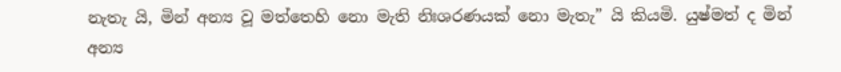නැතැ යි, මින් අන්‍ය වූ මත්තෙහි නො මැති නිඃශරණයක් නො මැතැ” යි කියමි. යුෂ්මත් ද මින් අන්‍ය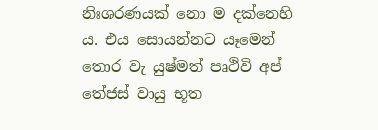නිඃශරණයක් නො ම දක්නෙහි ය. එය සොයන්නට යෑමෙන් තොර වැ යුෂ්මත් පෘථිවි අප් තේජස් වායු භූත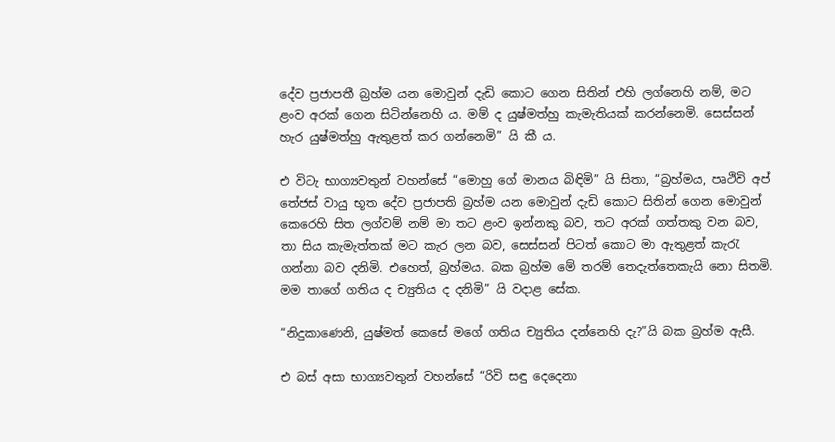දේව ප්‍රජාපතී බ්‍රහ්ම යන මොවුන් දැඩි කොට ගෙන සිතින් එහි ලග්නෙහි නම්, මට ළංව අරක් ගෙන සිටින්නෙහි ය. මම් ද යුෂ්මත්හු කැමැතියක් කරන්නෙමි. සෙස්සන් හැර යුෂ්මත්හු ඇතුළත් කර ගන්නෙමි” යි කී ය.

එ විටැ භාග්‍යවතුන් වහන්සේ “මොහු ගේ මානය බිඳිමි” යි සිතා, “බ්‍රහ්මය, පෘථිවි අප් තේජස් වායු භූත දේව ප්‍රජාපති බ්‍රහ්ම යන මොවුන් දැඩි කොට සිතින් ගෙන මොවුන් කෙරෙහි සිත ලග්වම් නම් මා තට ළංව ඉන්නකු බව, තට අරක් ගත්තකු වන බව, තා සිය කැමැත්තක් මට කැර ලන බව, සෙස්සන් පිටත් කොට මා ඇතුළත් කැරැ ගන්නා බව දනිමි. එහෙත්, බ්‍රහ්මය. බක බ්‍රහ්ම මේ තරම් තෙදැත්තෙකැයි නො සිතමි. මම තාගේ ගතිය ද ච්‍යුතිය ද දනිමි” යි වදාළ සේක.

“නිදුකාණෙනි, යුෂ්මත් කෙසේ මගේ ගතිය ච්‍යුතිය දන්නෙහි දැ?”යි බක බ්‍රහ්ම ඇසී.

එ බස් අසා භාග්‍යවතුන් වහන්සේ “රිවි සඳු දෙදෙනා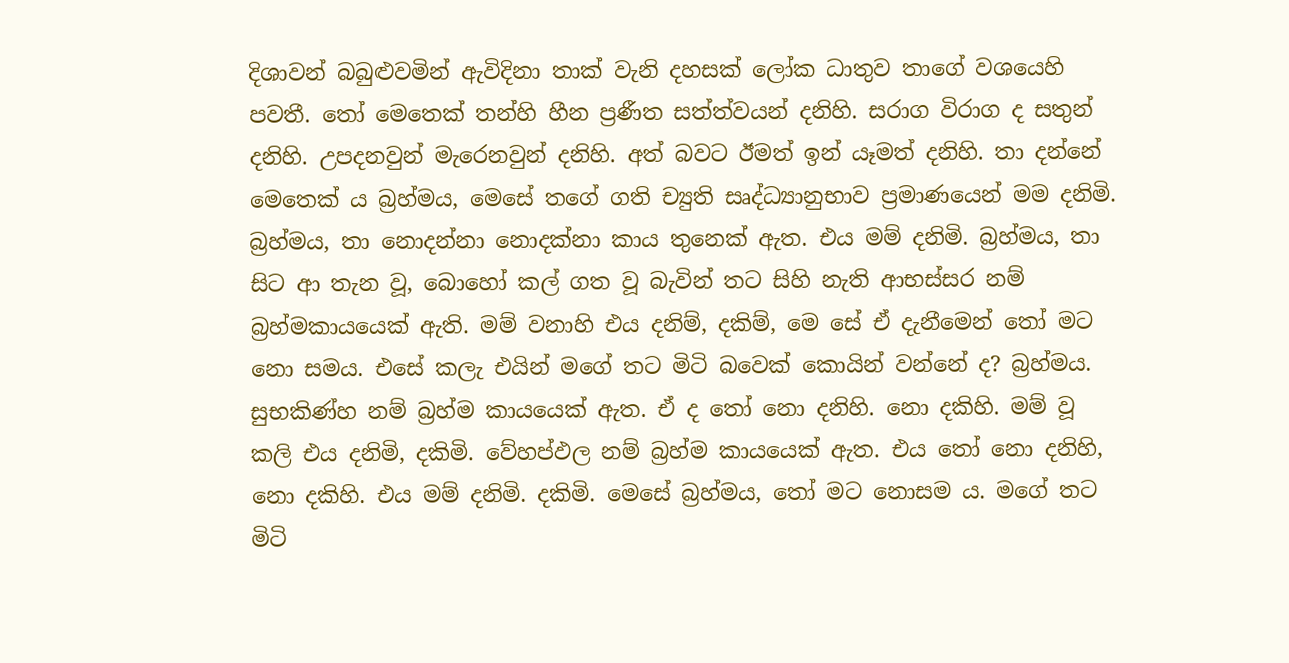දිශාවන් බබුළුවමින් ඇවිදිනා තාක් වැනි දහසක් ලෝක ධාතුව තාගේ වශයෙහි පවතී. තෝ මෙතෙක් තන්හි හීන ප්‍රණීත සත්ත්වයන් දනිහි. සරාග විරාග ද සතුන් දනිහි. උපදනවුන් මැරෙනවුන් දනිහි. අත් බවට ඊමත් ඉන් යෑමත් දනිහි. තා දන්නේ මෙතෙක් ය බ්‍රහ්මය, මෙසේ තගේ ගති ච්‍යුති සෘද්ධ්‍යානුභාව ප්‍රමාණයෙන් මම දනිමි. බ්‍රහ්මය, තා නොදන්නා නොදක්නා කාය තුනෙක් ඇත. එය මම් දනිමි. බ්‍රහ්මය, තා සිට ආ තැන වූ, බොහෝ කල් ගත වූ බැවින් තට සිහි නැති ආභස්සර නම් බ්‍රහ්මකායයෙක් ඇති. මම් වනාහි එය දනිම්, දකිම්, මෙ සේ ඒ දැනීමෙන් තෝ මට නො සමය. එසේ කලැ එයින් මගේ තට මිටි බවෙක් කොයින් වන්නේ ද? බ්‍රහ්මය. සුභකිණ්හ නම් බ්‍රහ්ම කායයෙක් ඇත. ඒ ද තෝ නො දනිහි. නො දකිහි. මම් වූ කලි එය දනිමි, දකිමි. වේහප්ඵල නම් බ්‍රහ්ම කායයෙක් ඇත. එය තෝ නො දනිහි, නො දකිහි. එය මම් දනිමි. දකිමි. මෙසේ බ්‍රහ්මය, තෝ මට නොසම ය. මගේ තට මිටි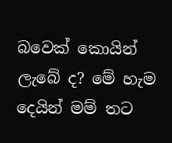බවෙක් කොයින් ලැබේ ද? මේ හැම දෙයින් මම් තට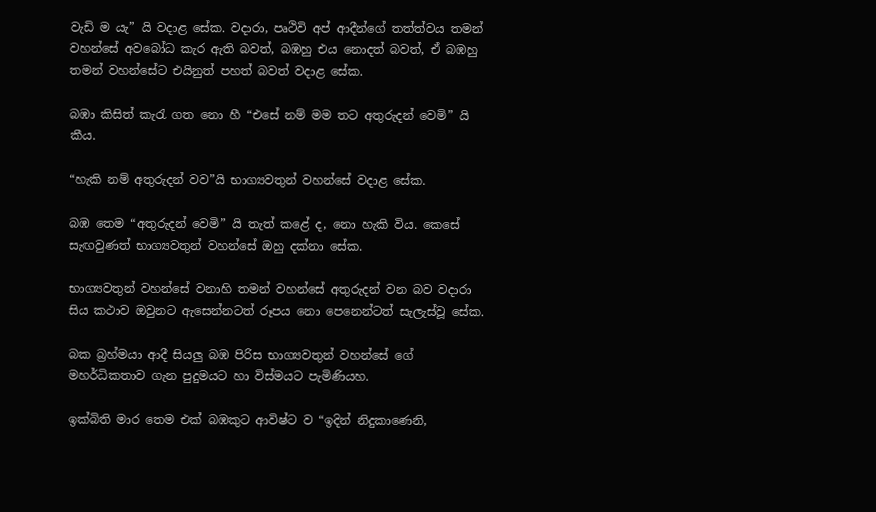වැඩි ම යැ” යි වදාළ සේක. වදාරා, පෘථිවි අප් ආදීන්ගේ තත්ත්වය තමන් වහන්සේ අවබෝධ කැර ඇති බවත්, බඹහු එය නොදත් බවත්, ඒ බඹහු තමන් වහන්සේට එයිනුත් පහත් බවත් වදාළ සේක.

බඹා කිසිත් කැරැ ගත නො හී “එසේ නම් මම තට අතුරුදන් වෙමි” යි කීය.

“හැකි නම් අතුරුදන් වව”යි භාග්‍යවතුන් වහන්සේ වදාළ සේක.

බඹ තෙම “අතුරුදන් වෙමි” යි තැත් කළේ ද, නො හැකි විය. කෙසේ සැඟවුණත් භාග්‍යවතුන් වහන්සේ ඔහු දක්නා සේක.

භාග්‍යවතුන් වහන්සේ වනාහි තමන් වහන්සේ අතුරුදන් වන බව වදාරා සිය කථාව ඔවුනට ඇසෙන්නටත් රූපය නො පෙනෙන්ටත් සැලැස්වූ සේක.

බක බ්‍රහ්මයා ආදී සියලු බඹ පිරිස භාග්‍යවතුන් වහන්සේ ගේ මහර්ධිකතාව ගැන පුදුමයට හා විස්මයට පැමිණියහ.

ඉක්බිති මාර තෙම එක් බඹකුට ආවිෂ්ට ව “ඉදින් නිදුකාණෙනි,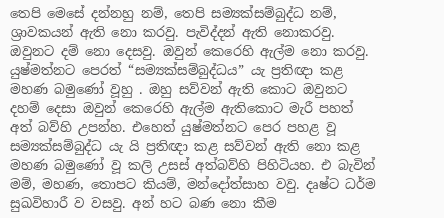තෙපි මෙසේ දන්නහු නම්, තෙපි සම්‍යක්සම්බුද්ධ නම්, ශ්‍රාවකයන් ඇති නො කරවු. පැවිද්දන් ඇති නොකරවු. ඔවුනට දම් නො දෙසවු. ඔවුන් කෙරෙහි ඇල්ම නො කරවු. යුෂ්මත්නට පෙරත් “සම්‍යක්සම්බුද්ධය” යැ ප්‍රතිඥා කළ මහණ බමුණෝ වූහු . ඔහු සව්වන් ඇති කොට ඔවුනට දහම් දෙසා ඔවුන් කෙරෙහි ඇල්ම ඇතිකොට මැරී පහත් අත් බව්හි උපන්හ. එහෙත් යුෂ්මත්නට පෙර පහළ වූ සම්‍යක්සම්බුද්ධ යැ යි ප්‍රතිඥා කළ සව්වන් ඇති නො කළ මහණ බමුණෝ වූ කලි උසස් අත්බව්හි පිහිටියහ. එ බැවින් මම්, මහණ, තොපට කියම්, මන්දෝත්සාහ වවු. දෘෂ්ට ධර්ම සුඛවිහාරී ව වසවු. අන් හට බණ නො කීම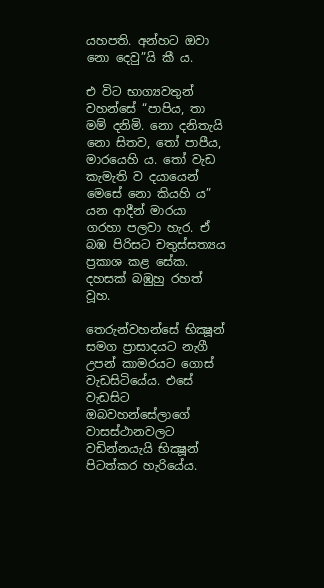යහපති. අන්හට ඔවා නො දෙවු”යි කී ය.

එ විට භාග්‍යවතුන් වහන්සේ “පාපිය, තා මම් දනිමි. නො දනිතැයි නො සිතව, තෝ පාපීය, මාරයෙහි ය. තෝ වැඩ කැමැති ව දයායෙන් මෙසේ නො කියහි ය” යන ආදීන් මාරයා ගරහා පලවා හැර. ඒ බඹ පිරිසට චතුස්සත්‍යය ප්‍රකාශ කළ සේක. දහසක් බඹුහු රහත් වූහ.

තෙරුන්වහන්සේ භික්‍ෂූන් සමග ප්‍රාසාදයට නැගී උපන් කාමරයට ගොස් වැඩසිටියේය. එසේ වැඩසිට ඔබවහන්සේලාගේ වාසස්ථානවලට වඩින්නයැයි භික්‍ෂූන් පිටත්කර හැරියේය.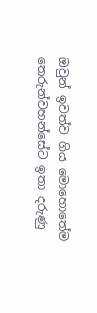ඔවුන් ඉවත්ව ගිය මොහොතේම තෙරුන්වහන්සේට ඉතා දරුණු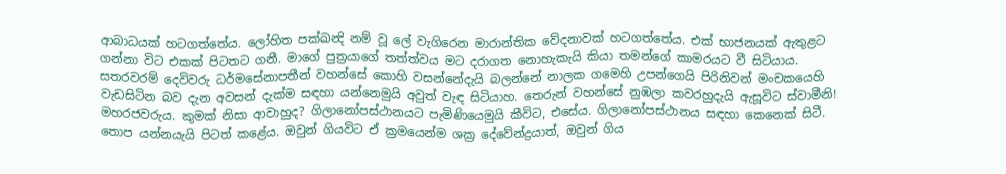ආබාධයක් හටගත්තේය. ලෝහිත පක්ඛන්‍දි නම් වූ ලේ වැගිරෙන මාරාන්තික වේදනාවක් හටගත්තේය. එක් භාජනයක් ඇතුළට ගන්නා විට එකක් පිටතට ගනී. මාගේ පුත්‍රයාගේ තත්ත්වය මට දරාගත නොහැකැයි කියා තමන්ගේ කාමරයට වී සිටියාය. සතරවරම් දෙවිවරු ධර්මසේනාපතීන් වහන්සේ කොහි වසන්නේදැයි බලන්නේ නාලක ගමෙහි උපන්ගෙයි පිරිනිවන් මංචකයෙහි වැඩසිටින බව දැන අවසන් දැක්ම සඳහා යන්නෙමුයි අවුත් වැඳ සිටියාහ. තෙරුන් වහන්සේ නුඹලා කවරහුදැයි ඇසූවිට ස්වාමීනි! මහරජවරුය. කුමක් නිසා ආවාහුද? ගිලානෝපස්ථානයට පැමිණියෙමුයි කීවිට, එසේය. ගිලානෝපස්ථානය සඳහා කෙනෙක් සිටී. තොප යන්නයැයි පිටත් කළේය. ඔවුන් ගියවිට ඒ ක්‍රමයෙන්ම ශක්‍ර දේවේන්ද්‍රයාත්, ඔවුන් ගිය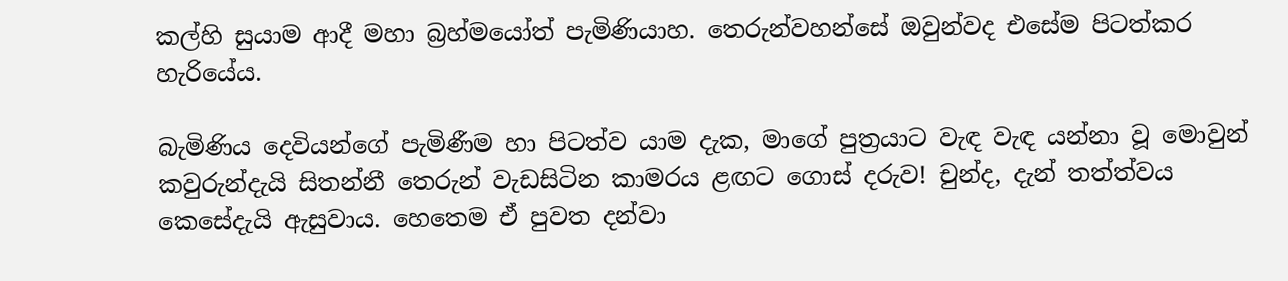කල්හි සුයාම ආදී මහා බ්‍රහ්මයෝත් පැමිණියාහ. තෙරුන්වහන්සේ ඔවුන්වද එසේම පිටත්කර හැරියේය.

බැමිණිය දෙවියන්ගේ පැමිණීම හා පිටත්ව යාම දැක, මාගේ පුත්‍රයාට වැඳ වැඳ යන්නා වූ මොවුන් කවුරුන්දැයි සිතන්නී තෙරුන් වැඩසිටින කාමරය ළඟට ගොස් දරුව! චුන්ද, දැන් තත්ත්වය කෙසේදැයි ඇසුවාය. හෙතෙම ඒ පුවත දන්වා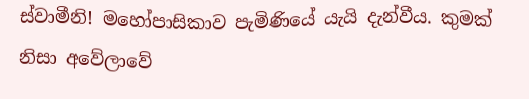ස්වාමීනි! මහෝපාසිකාව පැමිණියේ යැයි දැන්වීය. කුමක් නිසා අවේලාවේ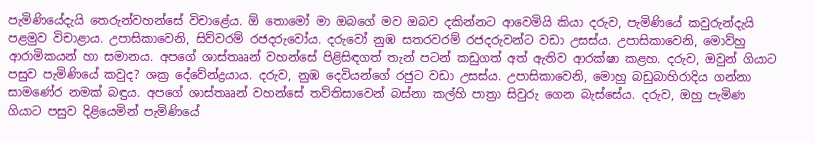පැමිණියේදැයි තෙරුන්වහන්සේ විචාළේය. ඕ තොමෝ මා ඔබගේ මව ඔබව දකින්නට ආවෙමියි කියා දරුව, පැමිණියේ කවුරුන්දැයි පළමුව විචාළාය. උපාසිකාවෙනි, සිව්වරම් රජදරුවෝය. දරුවෝ නුඹ සතරවරම් රජදරුවන්ට වඩා උසස්ය. උපාසිකාවෙනි, මොව්හු ආරාමිකයන් හා සමානය. අපගේ ශාස්තෲන් වහන්සේ පිළිසිඳගත් තැන් පටන් කඩුගත් අත් ඇතිව ආරක්ෂා කළහ. දරුව, ඔවුන් ගියාට පසුව පැමිණියේ කවුද? ශක්‍ර දේවේන්ද්‍රයාය. දරුව, නුඹ දෙවියන්ගේ රජුට වඩා උසස්ය. උපාසිකාවෙනි, මොහු බඩුබාහිරාදිය ගන්නා සාමණේර නමක් බඳුය. අපගේ ශාස්තෲන් වහන්සේ තව්තිසාවෙන් බස්නා කල්හි පාත්‍රා සිවුරු ගෙන බැස්සේය. දරුව, ඔහු පැමිණ ගියාට පසුව දිළියෙමින් පැමිණියේ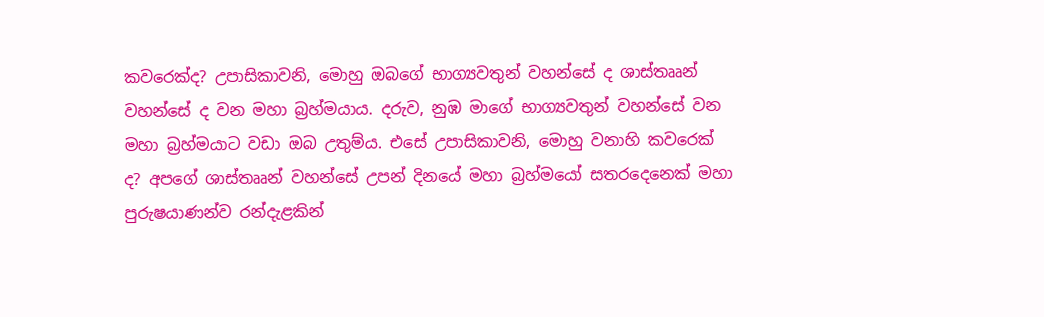කවරෙක්ද? උපාසිකාවනි, මොහු ඔබගේ භාග්‍යවතුන් වහන්සේ ද ශාස්තෲන් වහන්සේ ද වන මහා බ්‍රහ්මයාය. දරුව, නුඹ මාගේ භාග්‍යවතුන් වහන්සේ වන මහා බ්‍රහ්මයාට වඩා ඔබ උතුම්ය. එසේ උපාසිකාවනි, මොහු වනාහි කවරෙක් ද? අපගේ ශාස්තෲන් වහන්සේ උපන් දිනයේ මහා බ්‍රහ්මයෝ සතරදෙනෙක් මහා පුරුෂයාණන්ව රන්දැළකින්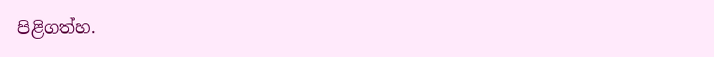පිළිගත්හ.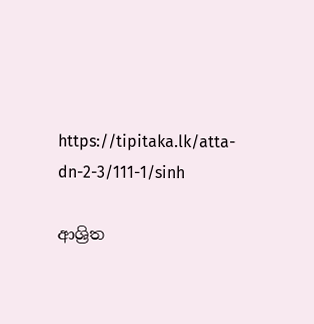https://tipitaka.lk/atta-dn-2-3/111-1/sinh

ආශ්‍රිත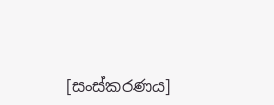[සංස්කරණය]